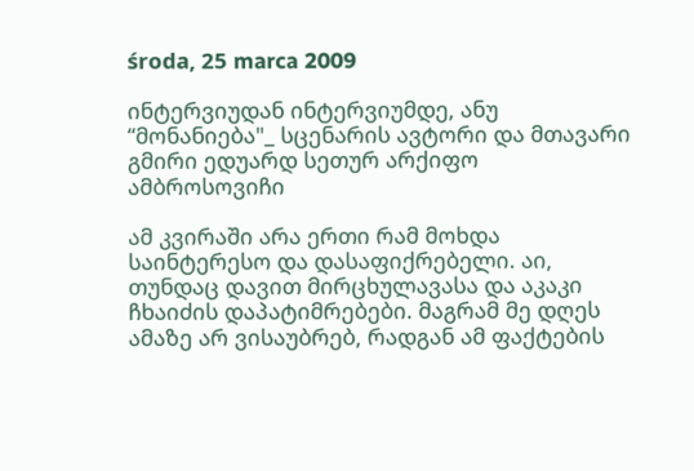środa, 25 marca 2009

ინტერვიუდან ინტერვიუმდე, ანუ “მონანიება"_ სცენარის ავტორი და მთავარი გმირი ედუარდ სეთურ არქიფო ამბროსოვიჩი

ამ კვირაში არა ერთი რამ მოხდა საინტერესო და დასაფიქრებელი. აი, თუნდაც დავით მირცხულავასა და აკაკი ჩხაიძის დაპატიმრებები. მაგრამ მე დღეს ამაზე არ ვისაუბრებ, რადგან ამ ფაქტების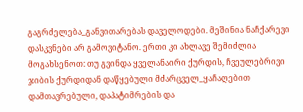გაგრძელება_განვითარებას დაველოდები. მეშინია ნაჩქარევი დასკვნები არ გამოვიტანო. ერთი კი ახლავე შემიძლია მოგახსენოთ: თუ გვინდა ყველანაირი ქურდის, ჩვეულებრივი ჯიბის ქურდიდან დაწყებული მძარცველ_ყაჩაღებით დამთავრებული, დაპატიმრების და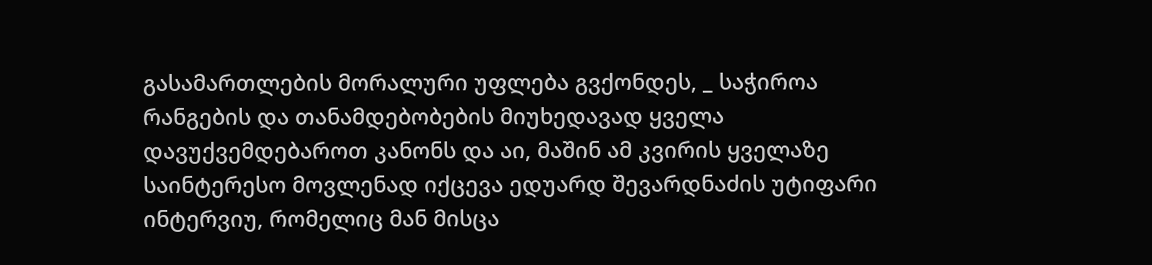გასამართლების მორალური უფლება გვქონდეს, _ საჭიროა რანგების და თანამდებობების მიუხედავად ყველა დავუქვემდებაროთ კანონს და აი, მაშინ ამ კვირის ყველაზე საინტერესო მოვლენად იქცევა ედუარდ შევარდნაძის უტიფარი ინტერვიუ, რომელიც მან მისცა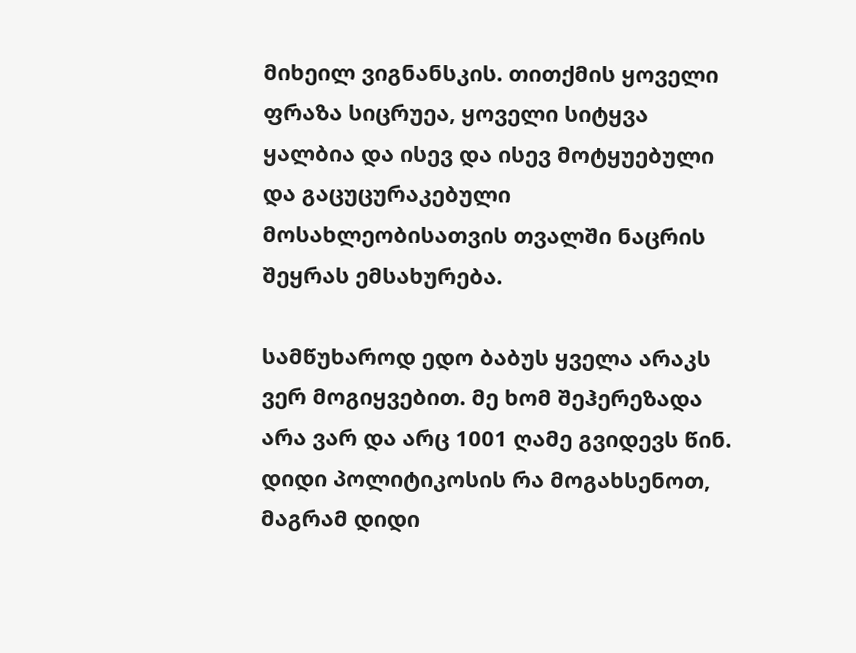მიხეილ ვიგნანსკის. თითქმის ყოველი ფრაზა სიცრუეა, ყოველი სიტყვა ყალბია და ისევ და ისევ მოტყუებული და გაცუცურაკებული მოსახლეობისათვის თვალში ნაცრის შეყრას ემსახურება.

სამწუხაროდ ედო ბაბუს ყველა არაკს ვერ მოგიყვებით. მე ხომ შეჰერეზადა არა ვარ და არც 1001 ღამე გვიდევს წინ. დიდი პოლიტიკოსის რა მოგახსენოთ, მაგრამ დიდი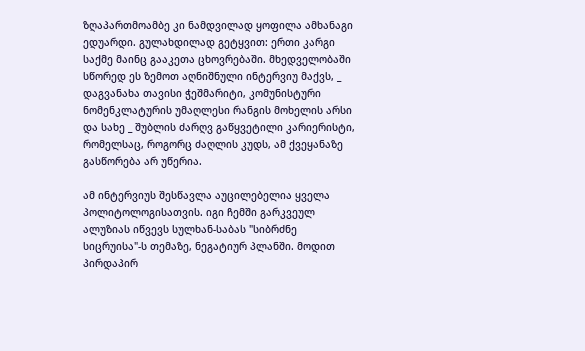ზღაპართმოამბე კი ნამდვილად ყოფილა ამხანაგი ედუარდი. გულახდილად გეტყვით: ერთი კარგი საქმე მაინც გააკეთა ცხოვრებაში. მხედველობაში სწორედ ეს ზემოთ აღნიშნული ინტერვიუ მაქვს, _ დაგვანახა თავისი ჭეშმარიტი, კომუნისტური ნომენკლატურის უმაღლესი რანგის მოხელის არსი და სახე _ შუბლის ძარღვ გაწყვეტილი კარიერისტი, რომელსაც, როგორც ძაღლის კუდს, ამ ქვეყანაზე გასწორება არ უწერია.

ამ ინტერვიუს შესწავლა აუცილებელია ყველა პოლიტოლოგისათვის. იგი ჩემში გარკვეულ ალუზიას იწვევს სულხან-საბას "სიბრძნე სიცრუისა"-ს თემაზე, ნეგატიურ პლანში. მოდით პირდაპირ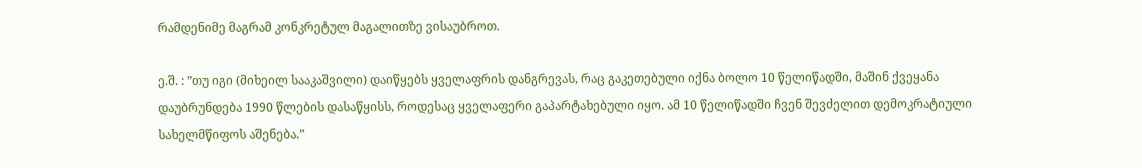რამდენიმე მაგრამ კონკრეტულ მაგალითზე ვისაუბროთ.

ე.შ. : ”თუ იგი (მიხეილ სააკაშვილი) დაიწყებს ყველაფრის დანგრევას, რაც გაკეთებული იქნა ბოლო 10 წელიწადში, მაშინ ქვეყანა დაუბრუნდება 1990 წლების დასაწყისს, როდესაც ყველაფერი გაპარტახებული იყო. ამ 10 წელიწადში ჩვენ შევძელით დემოკრატიული სახელმწიფოს აშენება.”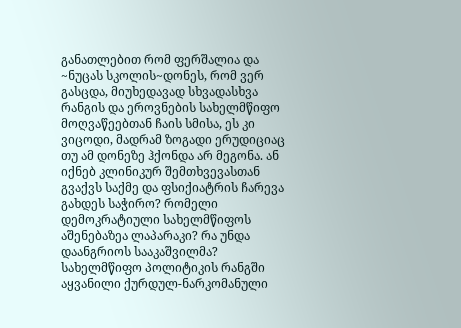განათლებით რომ ფერშალია და ~ნუცას სკოლის~დონეს, რომ ვერ გასცდა, მიუხედავად სხვადასხვა რანგის და ეროვნების სახელმწიფო მოღვაწეებთან ჩაის სმისა, ეს კი ვიცოდი, მადრამ ზოგადი ერუდიციაც თუ ამ დონეზე ჰქონდა არ მეგონა. ან იქნებ კლინიკურ შემთხვევასთან გვაქვს საქმე და ფსიქიატრის ჩარევა გახდეს საჭირო? რომელი დემოკრატიული სახელმწიფოს აშენებაზეა ლაპარაკი? რა უნდა დაანგრიოს სააკაშვილმა? სახელმწიფო პოლიტიკის რანგში აყვანილი ქურდულ-ნარკომანული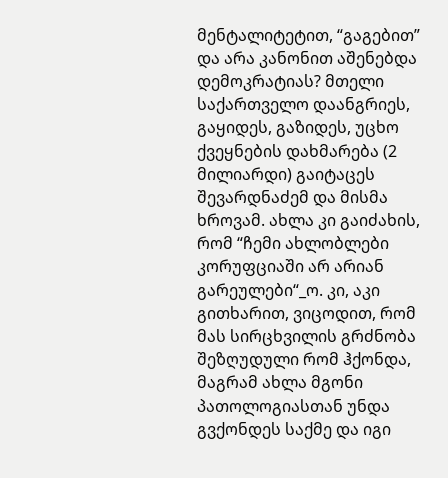მენტალიტეტით, “გაგებით” და არა კანონით აშენებდა დემოკრატიას? მთელი საქართველო დაანგრიეს, გაყიდეს, გაზიდეს, უცხო ქვეყნების დახმარება (2 მილიარდი) გაიტაცეს შევარდნაძემ და მისმა ხროვამ. ახლა კი გაიძახის, რომ “ჩემი ახლობლები კორუფციაში არ არიან გარეულები“_ო. კი, აკი გითხარით, ვიცოდით, რომ მას სირცხვილის გრძნობა შეზღუდული რომ ჰქონდა, მაგრამ ახლა მგონი პათოლოგიასთან უნდა გვქონდეს საქმე და იგი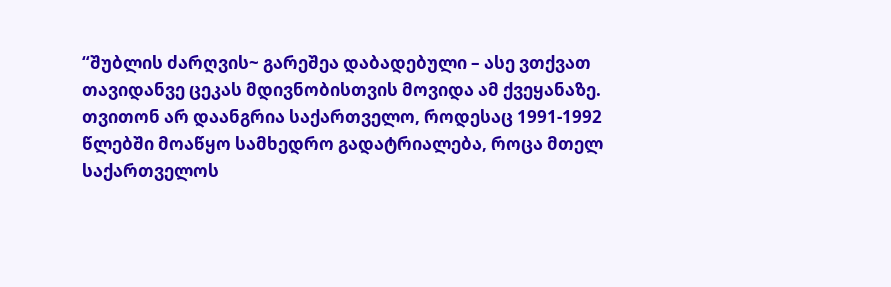“შუბლის ძარღვის~ გარეშეა დაბადებული – ასე ვთქვათ თავიდანვე ცეკას მდივნობისთვის მოვიდა ამ ქვეყანაზე. თვითონ არ დაანგრია საქართველო, როდესაც 1991-1992 წლებში მოაწყო სამხედრო გადატრიალება, როცა მთელ საქართველოს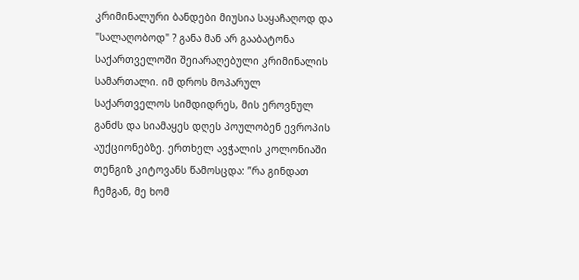კრიმინალური ბანდები მიუსია საყაჩაღოდ და "სალაღობოდ" ? განა მან არ გააბატონა საქართველოში შეიარაღებული კრიმინალის სამართალი. იმ დროს მოპარულ საქართველოს სიმდიდრეს, მის ეროვნულ განძს და სიამაყეს დღეს პოულობენ ევროპის აუქციონებზე. ერთხელ ავჭალის კოლონიაში თენგიზ კიტოვანს წამოსცდა: ”რა გინდათ ჩემგან, მე ხომ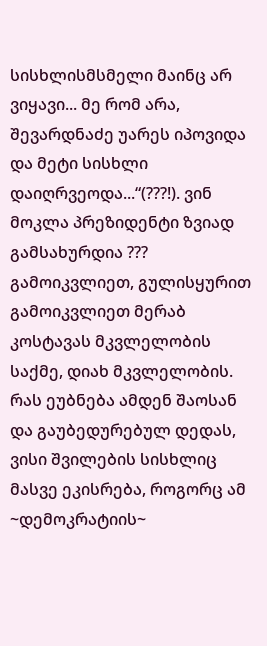სისხლისმსმელი მაინც არ ვიყავი... მე რომ არა, შევარდნაძე უარეს იპოვიდა და მეტი სისხლი დაიღრვეოდა...“(???!). ვინ მოკლა პრეზიდენტი ზვიად გამსახურდია ??? გამოიკვლიეთ, გულისყურით გამოიკვლიეთ მერაბ კოსტავას მკვლელობის საქმე, დიახ მკვლელობის. რას ეუბნება ამდენ შაოსან და გაუბედურებულ დედას, ვისი შვილების სისხლიც მასვე ეკისრება, როგორც ამ ~დემოკრატიის~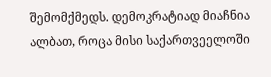შემომქმედს. დემოკრატიად მიაჩნია ალბათ, როცა მისი საქართვეელოში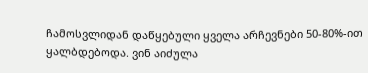ჩამოსვლიდან დაწყებული ყველა არჩევნები 50-80%-ით ყალბდებოდა. ვინ აიძულა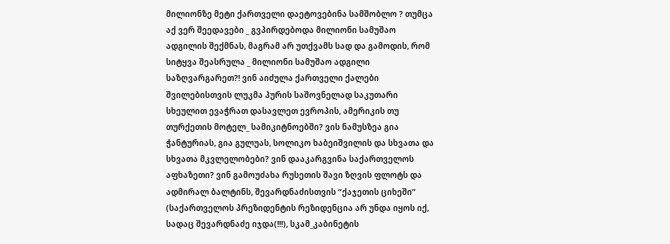მილიონზე მეტი ქართველი დაეტოვებინა სამშობლო ? თუმცა აქ ვერ შეედავები _ გვპირდებოდა მილიონი სამუშაო ადგილის შექმნას, მაგრამ არ უთქვამს სად და გამოდის, რომ სიტყვა შეასრულა _ მილიონი სამუშაო ადგილი საზღვარგარეთ?! ვინ აიძულა ქართველი ქალები შვილებისთვის ლუკმა პურის საშოვნელად საკუთარი სხეულით ევაჭრათ დასავლეთ ევროპის, ამერიკის თუ თურქეთის მოტელ_ სამიკიტნოებში? ვის ნამუსზეა გია ჭანტურიას, გია გულუას, სოლიკო ხაბეიშვილის და სხვათა და სხვათა მკვლელობები? ვინ დააკარგვინა საქართველოს აფხაზეთი? ვინ გამოუძახა რუსეთის შავი ზღვის ფლოტს და ადმირალ ბალტინს, შევარდნაძისთვის “ქაჯეთის ციხეში” (საქართველოს პრეზიდენტის რეზიდენცია არ უნდა იყოს იქ, სადაც შევარდნაძე იჯდა(!!!), სკამ_კაბინეტის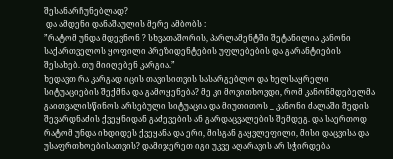შესანარჩუნებლად?
 და ამდენი დანაშაულის მერე ამბობს :
”რატომ უნდა მდევნონ ? სხვათაშორის, პარლამენტში შეტანილია კანონი საქართველოს ყოფილი პრეზიდენტების უფლებების და გარანტიების შესახებ. თუ მიიღებენ კარგია.”
ხედავთ რა კარგად იცის თავისითვის სასარგებლო და ხელსაყრელი სიტუაციების შექმნა და გამოყენება? მე კი მოვითხოვდი, რომ კანონმდებელმა გაითვალისწინოს არსებული სიტუაცია და მიუთითოს _ კანონი ძალაში შედის შევარდნაძის ქვეყნიდან გაძევების ან გარდაცვალების შემდეგ. და საერთოდ რატომ უნდა იხდიდეს ქვეყანა და ერი, მისგან გაყვლეფილი, მისი დაცვისა და უსაფრთხოებისათვის? დამიჯერეთ იგი უკვე აღარავის არ სჭირდება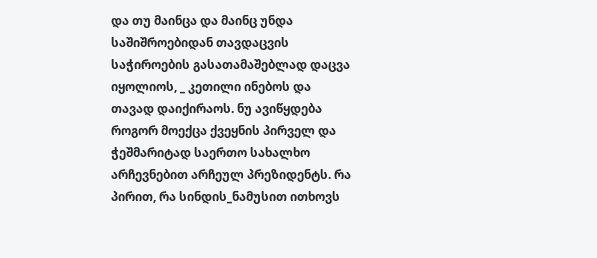და თუ მაინცა და მაინც უნდა საშიშროებიდან თავდაცვის საჭიროების გასათამაშებლად დაცვა იყოლიოს, _ კეთილი ინებოს და თავად დაიქირაოს. ნუ ავიწყდება როგორ მოექცა ქვეყნის პირველ და ჭეშმარიტად საერთო სახალხო არჩევნებით არჩეულ პრეზიდენტს. რა პირით, რა სინდის_ნამუსით ითხოვს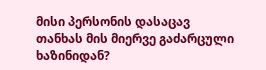მისი პერსონის დასაცავ თანხას მის მიერვე გაძარცული ხაზინიდან?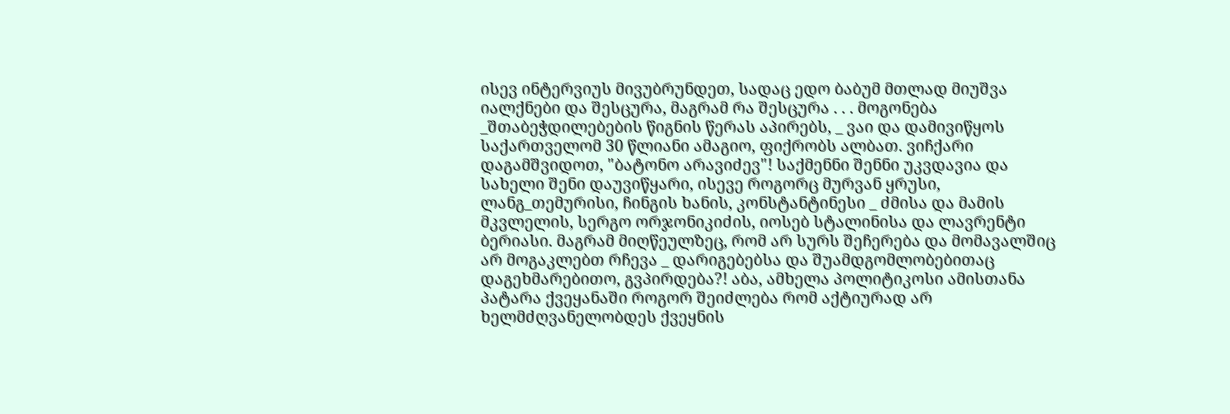ისევ ინტერვიუს მივუბრუნდეთ, სადაც ედო ბაბუმ მთლად მიუშვა იალქნები და შესცურა, მაგრამ რა შესცურა . . . მოგონება _შთაბეჭდილებების წიგნის წერას აპირებს, _ ვაი და დამივიწყოს საქართველომ 30 წლიანი ამაგიო, ფიქრობს ალბათ. ვიჩქარი დაგამშვიდოთ, "ბატონო არავიძევ"! საქმენნი შენნი უკვდავია და სახელი შენი დაუვიწყარი, ისევე როგორც მურვან ყრუსი, ლანგ_თემურისი, ჩინგის ხანის, კონსტანტინესი _ ძმისა და მამის მკვლელის, სერგო ორჯონიკიძის, იოსებ სტალინისა და ლავრენტი ბერიასი. მაგრამ მიღწეულზეც, რომ არ სურს შეჩერება და მომავალშიც არ მოგაკლებთ რჩევა _ დარიგებებსა და შუამდგომლობებითაც დაგეხმარებითო, გვპირდება?! აბა, ამხელა პოლიტიკოსი ამისთანა პატარა ქვეყანაში როგორ შეიძლება რომ აქტიურად არ ხელმძღვანელობდეს ქვეყნის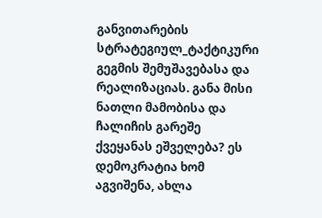განვითარების სტრატეგიულ_ტაქტიკური გეგმის შემუშავებასა და რეალიზაციას. განა მისი ნათლი მამობისა და ჩალიჩის გარეშე ქვეყანას ეშველება? ეს დემოკრატია ხომ აგვიშენა, ახლა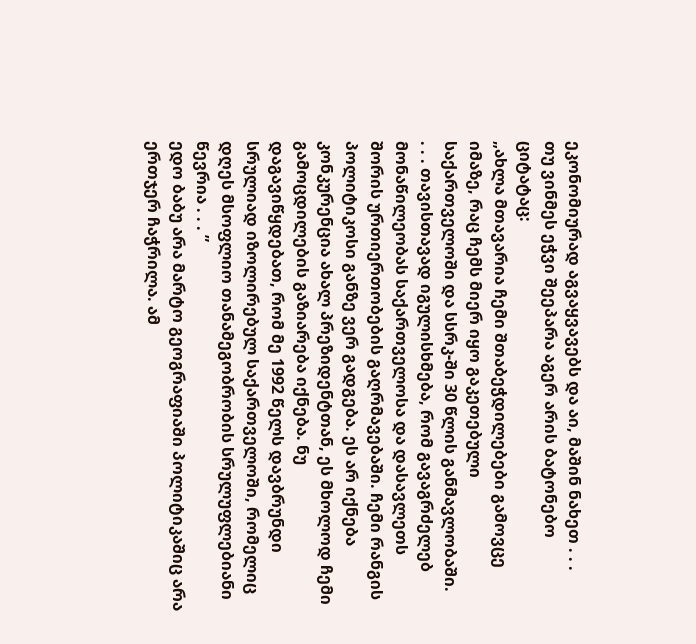ეკონომიურად აგვაყვავებს და აი, მაშინ ნახეთ . . .
თუ ვინმეს ეჭვი შეეპარა აგერ არის ბატონებო ციტატაც:
„ახლა მთავარია ჩემი შთაბეჭდილებები გამოვცე იმაზე, რაც ჩემს მიერ იყო გაკეთებული საქართველოში და სსრკ-ში 30 წლის განმავლობაში.
. . . თავისთავად იგულისხმება, რომ გავაგრძელებ მონაწილეობას საქართველოსა და დასავლეთს შორის ურთიერთობების გაღრმავებაში. ჩემი რანგის პოლიტიკოსი განზე ვერ გადგება. ეს არ იქნება კონკურენცია ახალ პრეზიდენტთან, ეს მხოლოდ ჩემი გამოცდილების გაზიარება იქნება. ნუ დაგავიწყდებათ, რომ მე 1992 წელს დავბრუნდი სრულიად იზოლირებულ საქართველოში, რომელიც დღეს მსოფლიო თანამეგობრობის სრულუფლებიანი წევრია . . . ”
ედო ბაბუ არა მარტო გეოგრაფიაში პოლიტიკაშიც არა ერთჯერ ჩაჭრილა. ამ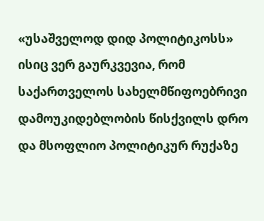«უსაშველოდ დიდ პოლიტიკოსს» ისიც ვერ გაურკვევია, რომ საქართველოს სახელმწიფოებრივი დამოუკიდებლობის წისქვილს დრო და მსოფლიო პოლიტიკურ რუქაზე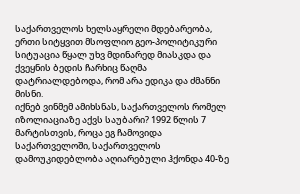საქართველოს ხელსაყრელი მდებარეობა, ერთი სიტყვით მსოფლიო გეო-პოლიტიკური სიტუაცია წყალ უხვ მდინარედ მიასკდა და ქვეყნის ბედის ჩარხიც წაღმა დატრიალდებოდა, რომ არა ედიკა და ძმანნი მისნი.
იქნებ ვინმემ ამიხსნას, საქართველოს რომელ იზოლიაციაზე აქვს საუბარი? 1992 წლის 7 მარტისთვის, როცა ეგ ჩამოვიდა საქართველოში, საქართველოს დამოუკიდებლობა აღიარებული ჰქონდა 40-ზე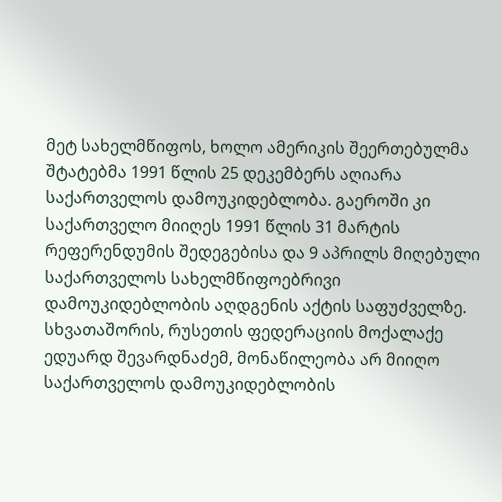მეტ სახელმწიფოს, ხოლო ამერიკის შეერთებულმა შტატებმა 1991 წლის 25 დეკემბერს აღიარა საქართველოს დამოუკიდებლობა. გაეროში კი საქართველო მიიღეს 1991 წლის 31 მარტის რეფერენდუმის შედეგებისა და 9 აპრილს მიღებული საქართველოს სახელმწიფოებრივი დამოუკიდებლობის აღდგენის აქტის საფუძველზე. სხვათაშორის, რუსეთის ფედერაციის მოქალაქე ედუარდ შევარდნაძემ, მონაწილეობა არ მიიღო საქართველოს დამოუკიდებლობის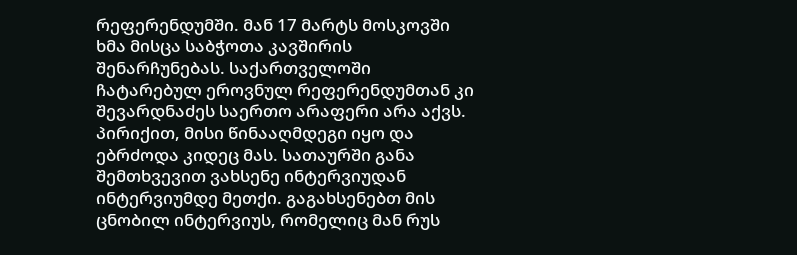რეფერენდუმში. მან 17 მარტს მოსკოვში ხმა მისცა საბჭოთა კავშირის შენარჩუნებას. საქართველოში ჩატარებულ ეროვნულ რეფერენდუმთან კი შევარდნაძეს საერთო არაფერი არა აქვს. პირიქით, მისი წინააღმდეგი იყო და ებრძოდა კიდეც მას. სათაურში განა შემთხვევით ვახსენე ინტერვიუდან ინტერვიუმდე მეთქი. გაგახსენებთ მის ცნობილ ინტერვიუს, რომელიც მან რუს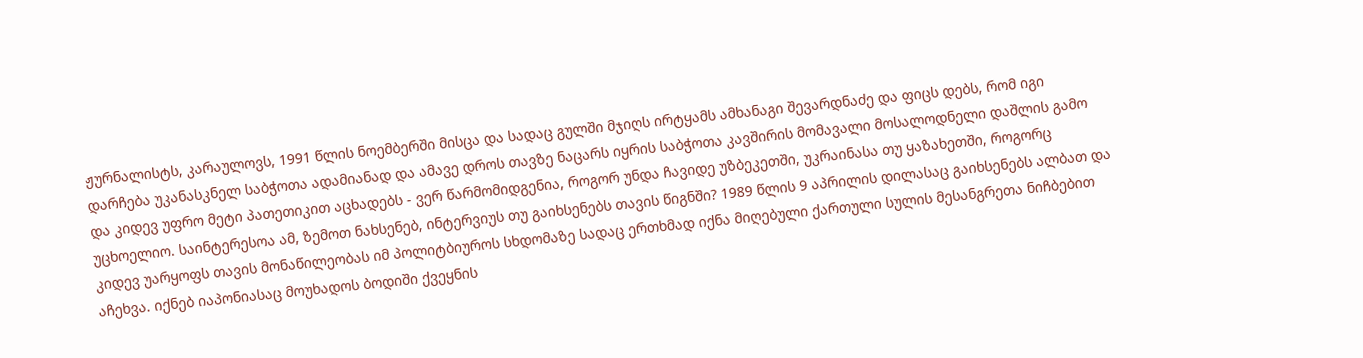ჟურნალისტს, კარაულოვს, 1991 წლის ნოემბერში მისცა და სადაც გულში მჯიღს ირტყამს ამხანაგი შევარდნაძე და ფიცს დებს, რომ იგი დარჩება უკანასკნელ საბჭოთა ადამიანად და ამავე დროს თავზე ნაცარს იყრის საბჭოთა კავშირის მომავალი მოსალოდნელი დაშლის გამო და კიდევ უფრო მეტი პათეთიკით აცხადებს - ვერ წარმომიდგენია, როგორ უნდა ჩავიდე უზბეკეთში, უკრაინასა თუ ყაზახეთში, როგორც უცხოელიო. საინტერესოა ამ, ზემოთ ნახსენებ, ინტერვიუს თუ გაიხსენებს თავის წიგნში? 1989 წლის 9 აპრილის დილასაც გაიხსენებს ალბათ და კიდევ უარყოფს თავის მონაწილეობას იმ პოლიტბიუროს სხდომაზე სადაც ერთხმად იქნა მიღებული ქართული სულის მესანგრეთა ნიჩბებით აჩეხვა. იქნებ იაპონიასაც მოუხადოს ბოდიში ქვეყნის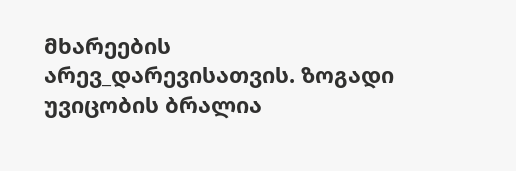მხარეების არევ_დარევისათვის. ზოგადი უვიცობის ბრალია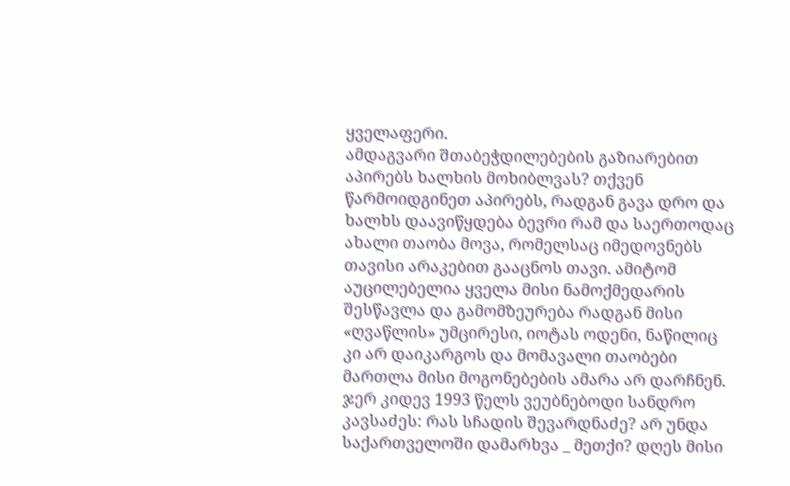ყველაფერი.
ამდაგვარი შთაბეჭდილებების გაზიარებით აპირებს ხალხის მოხიბლვას? თქვენ წარმოიდგინეთ აპირებს, რადგან გავა დრო და ხალხს დაავიწყდება ბევრი რამ და საერთოდაც ახალი თაობა მოვა, რომელსაც იმედოვნებს თავისი არაკებით გააცნოს თავი. ამიტომ აუცილებელია ყველა მისი ნამოქმედარის შესწავლა და გამომზეურება რადგან მისი «ღვაწლის» უმცირესი, იოტას ოდენი, ნაწილიც კი არ დაიკარგოს და მომავალი თაობები მართლა მისი მოგონებების ამარა არ დარჩნენ. ჯერ კიდევ 1993 წელს ვეუბნებოდი სანდრო კავსაძეს: რას სჩადის შევარდნაძე? არ უნდა საქართველოში დამარხვა _ მეთქი? დღეს მისი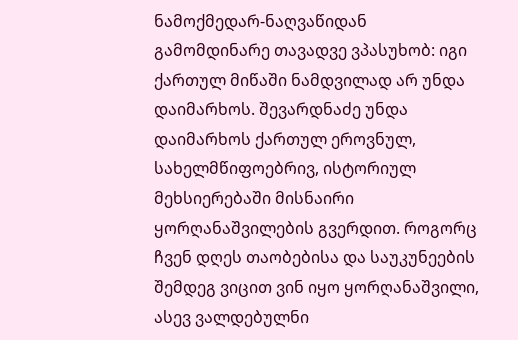ნამოქმედარ-ნაღვაწიდან გამომდინარე თავადვე ვპასუხობ: იგი ქართულ მიწაში ნამდვილად არ უნდა დაიმარხოს. შევარდნაძე უნდა დაიმარხოს ქართულ ეროვნულ, სახელმწიფოებრივ, ისტორიულ მეხსიერებაში მისნაირი ყორღანაშვილების გვერდით. როგორც ჩვენ დღეს თაობებისა და საუკუნეების შემდეგ ვიცით ვინ იყო ყორღანაშვილი, ასევ ვალდებულნი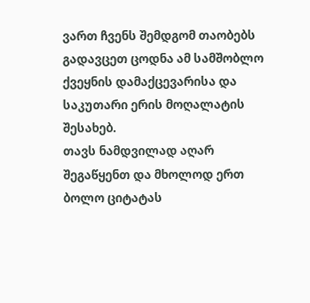ვართ ჩვენს შემდგომ თაობებს გადავცეთ ცოდნა ამ სამშობლო ქვეყნის დამაქცევარისა და საკუთარი ერის მოღალატის შესახებ.
თავს ნამდვილად აღარ შეგაწყენთ და მხოლოდ ერთ ბოლო ციტატას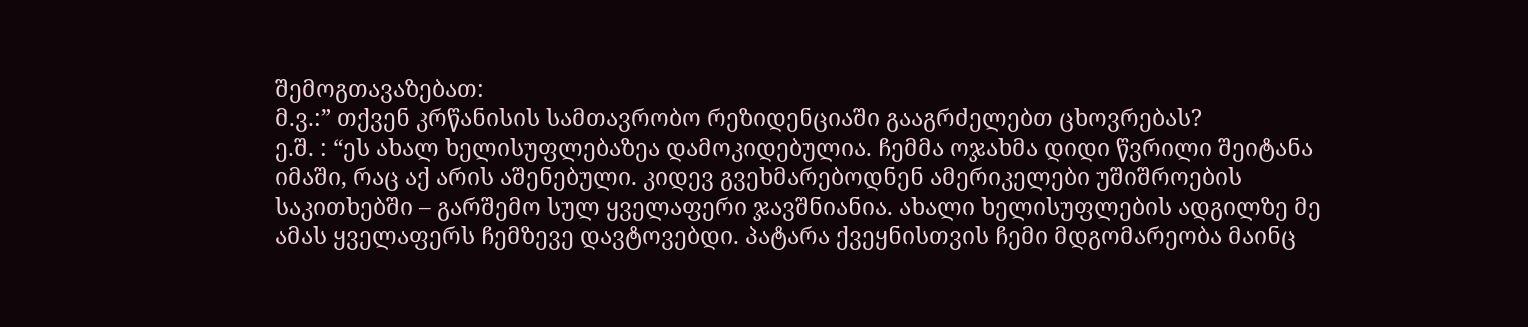შემოგთავაზებათ:
მ.ვ.:” თქვენ კრწანისის სამთავრობო რეზიდენციაში გააგრძელებთ ცხოვრებას?
ე.შ. : “ეს ახალ ხელისუფლებაზეა დამოკიდებულია. ჩემმა ოჯახმა დიდი წვრილი შეიტანა იმაში, რაც აქ არის აშენებული. კიდევ გვეხმარებოდნენ ამერიკელები უშიშროების საკითხებში – გარშემო სულ ყველაფერი ჯავშნიანია. ახალი ხელისუფლების ადგილზე მე ამას ყველაფერს ჩემზევე დავტოვებდი. პატარა ქვეყნისთვის ჩემი მდგომარეობა მაინც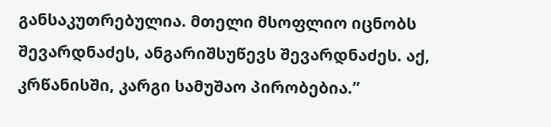განსაკუთრებულია. მთელი მსოფლიო იცნობს შევარდნაძეს, ანგარიშსუწევს შევარდნაძეს. აქ, კრწანისში, კარგი სამუშაო პირობებია.”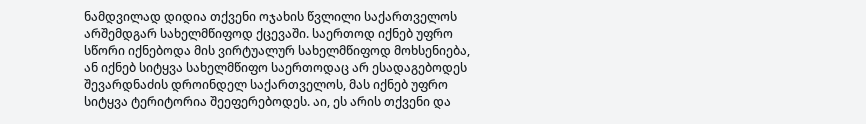ნამდვილად დიდია თქვენი ოჯახის წვლილი საქართველოს არშემდგარ სახელმწიფოდ ქცევაში. საერთოდ იქნებ უფრო სწორი იქნებოდა მის ვირტუალურ სახელმწიფოდ მოხსენიება, ან იქნებ სიტყვა სახელმწიფო საერთოდაც არ ესადაგებოდეს შევარდნაძის დროინდელ საქართველოს, მას იქნებ უფრო სიტყვა ტერიტორია შეეფერებოდეს. აი, ეს არის თქვენი და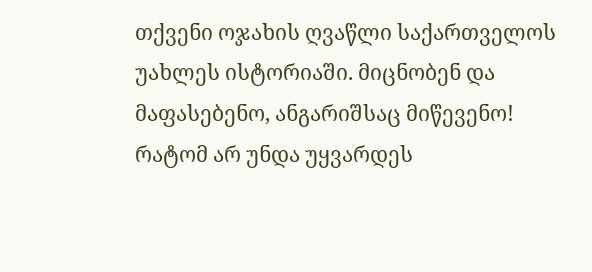თქვენი ოჯახის ღვაწლი საქართველოს უახლეს ისტორიაში. მიცნობენ და მაფასებენო, ანგარიშსაც მიწევენო! რატომ არ უნდა უყვარდეს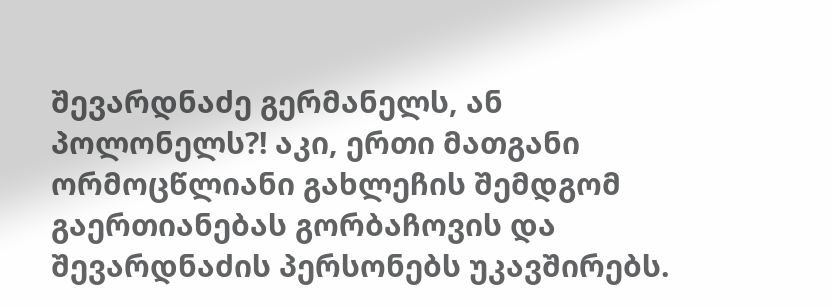შევარდნაძე გერმანელს, ან პოლონელს?! აკი, ერთი მათგანი ორმოცწლიანი გახლეჩის შემდგომ გაერთიანებას გორბაჩოვის და შევარდნაძის პერსონებს უკავშირებს.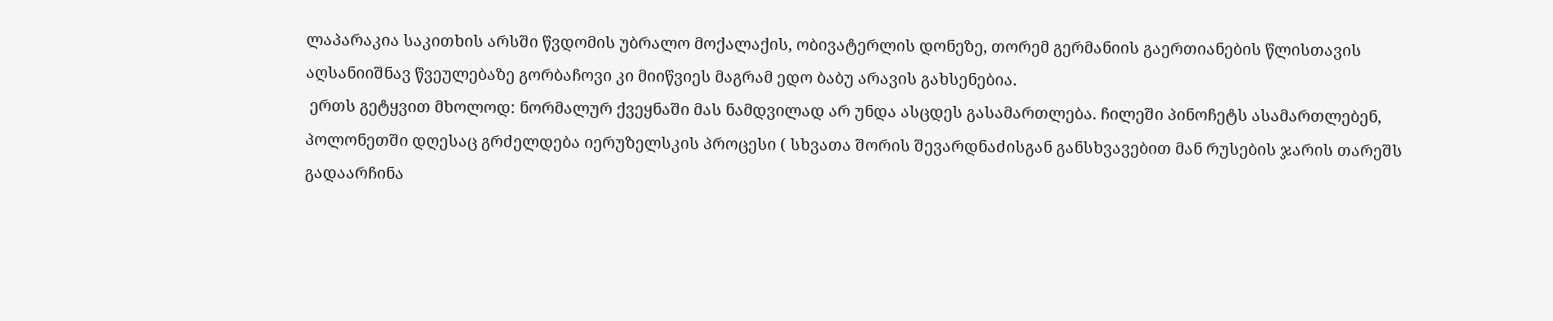ლაპარაკია საკითხის არსში წვდომის უბრალო მოქალაქის, ობივატერლის დონეზე, თორემ გერმანიის გაერთიანების წლისთავის აღსანიიშნავ წვეულებაზე გორბაჩოვი კი მიიწვიეს მაგრამ ედო ბაბუ არავის გახსენებია.
 ერთს გეტყვით მხოლოდ: ნორმალურ ქვეყნაში მას ნამდვილად არ უნდა ასცდეს გასამართლება. ჩილეში პინოჩეტს ასამართლებენ, პოლონეთში დღესაც გრძელდება იერუზელსკის პროცესი ( სხვათა შორის შევარდნაძისგან განსხვავებით მან რუსების ჯარის თარეშს გადაარჩინა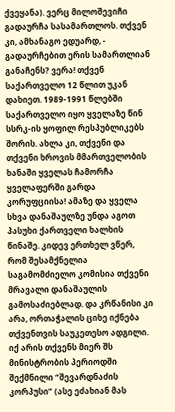ქვეყანა). ვერც მილოშევიჩი გადაურჩა სასამართლოს. თქვენ კი, ამხანაგო ედუარდ, - გადაურჩებით ერის სამართლიან განაჩენს? ვერა! თქვენ საქართველო 12 წლით უკან დახიეთ. 1989-1991 წლებში საქართველო იყო ყველაზე წინ სსრკ-ის ყოფილ რესპუბლიკებს შორის. ახლა კი, თქვენი და თქვენი ხროვის მმართველობის ხანაში ყველას ჩამორჩა ყველაფერში გარდა კორუფციისა! ამაზე და ყველა სხვა დანაშაულზე უნდა აგოთ პასუხი ქართველი ხალხის წინაშე. კიდევ ერთხელ ვწერ, რომ შესამქნელია საგამომძიელო კომისია თქვენი მრავალი დანაშაულის გამოსაძიებლად. და კრწანისი კი არა, ორთაჭალის ციხე იქნება თქვენთვის საუკეთესო ადგილი. იქ არის თქვენს მიერ შს მინისტრობის პერიოდში შექმნილი “შევარდნაძის კორპუსი” (ასე ეძახიან მას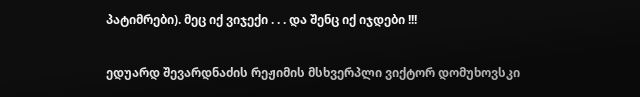პატიმრები). მეც იქ ვიჯექი . . . და შენც იქ იჯდები !!!

ედუარდ შევარდნაძის რეჟიმის მსხვერპლი ვიქტორ დომუხოვსკი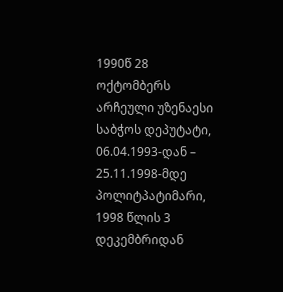1990წ 28 ოქტომბერს არჩეული უზენაესი საბჭოს დეპუტატი,
06.04.1993-დან – 25.11.1998-მდე პოლიტპატიმარი,
1998 წლის 3 დეკემბრიდან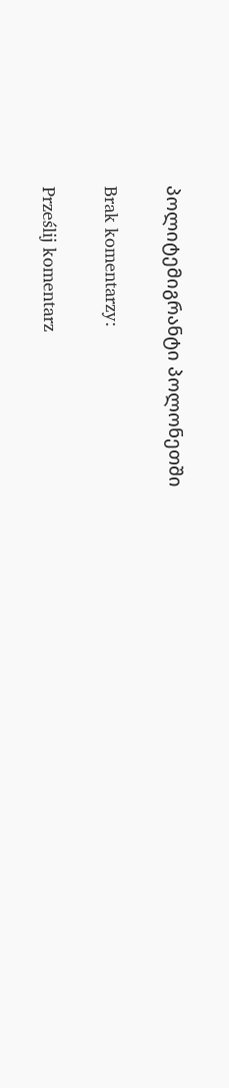პოლიტემიგრანტი პოლონეთში

Brak komentarzy:

Prześlij komentarz